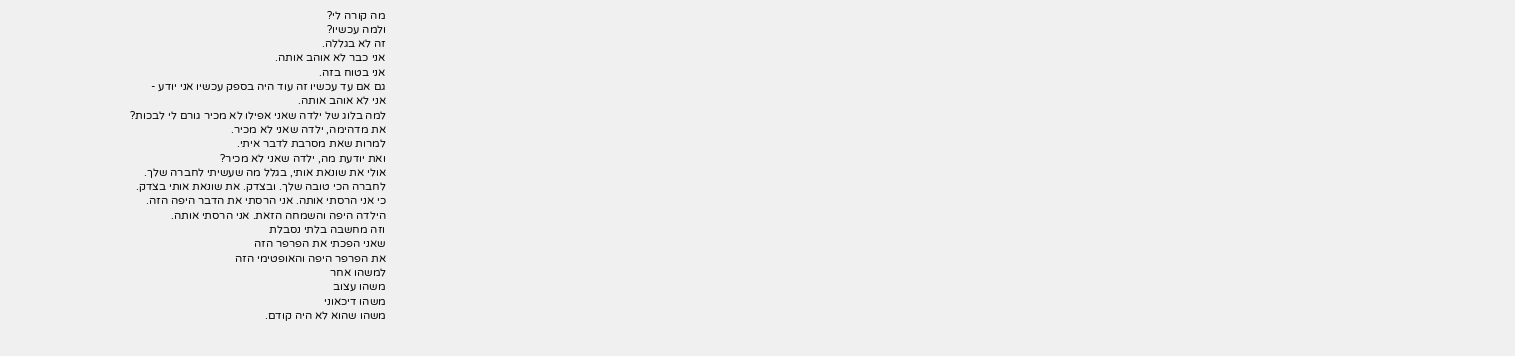מה קורה לי?
ולמה עכשיו?
זה לא בגללה.
אני כבר לא אוהב אותה.
אני בטוח בזה.
גם אם עד עכשיו זה עוד היה בספק עכשיו אני יודע -
אני לא אוהב אותה.
למה בלוג של ילדה שאני אפילו לא מכיר גורם לי לבכות?
את מדהימה, ילדה שאני לא מכיר.
למרות שאת מסרבת לדבר איתי.
ואת יודעת מה, ילדה שאני לא מכיר?
אולי את שונאת אותי, בגלל מה שעשיתי לחברה שלך.
לחברה הכי טובה שלך. ובצדק. את שונאת אותי בצדק.
כי אני הרסתי אותה. אני הרסתי את הדבר היפה הזה.
הילדה היפה והשמחה הזאת. אני הרסתי אותה.
וזה מחשבה בלתי נסבלת
שאני הפכתי את הפרפר הזה
את הפרפר היפה והאופטימי הזה
למשהו אחר
משהו עצוב
משהו דיכאוני
משהו שהוא לא היה קודם.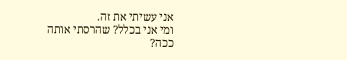אני עשיתי את זה.
ומי אני בכלל? שהרסתי אותה ככה?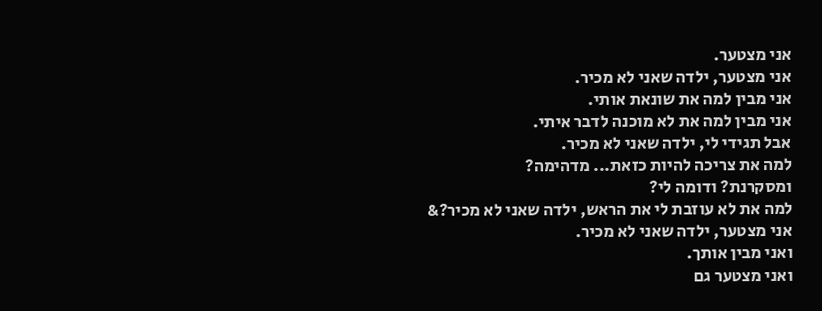אני מצטער.
אני מצטער, ילדה שאני לא מכיר.
אני מבין למה את שונאת אותי.
אני מבין למה את לא מוכנה לדבר איתי.
אבל תגידי לי, ילדה שאני לא מכיר.
למה את צריכה להיות כזאת... מדהימה?
ומסקרנת? ודומה לי?
למה את לא עוזבת לי את הראש, ילדה שאני לא מכיר?&
אני מצטער, ילדה שאני לא מכיר.
ואני מבין אותך.
ואני מצטער גם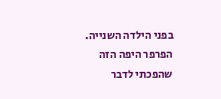בפני הילדה השנייה.
הפרפר היפה הזה
שהפכתי לדבר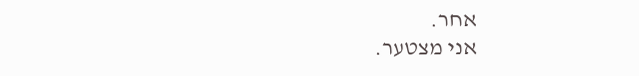אחר.
אני מצטער.